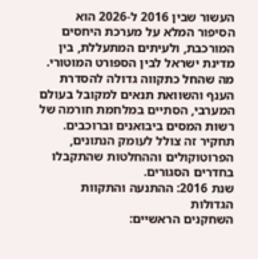העשור שבין 2016 ל-2026 הוא הסיפור המלא על מערכת היחסים המורכבת, ולעיתים המתעללת, בין מדינת ישראל לבין הספורט המוטורי. מה שהחל כתקווה גדולה להסדרת הענף והשוואת תנאים למקובל בעולם המערבי, הסתיים במלחמת חורמה של רשות המסים ביבואנים וברוכבים. תחקיר זה צולל לעומק הנתונים, הפרוטוקולים וההחלטות שהתקבלו בחדרים הסגורים.
שנת 2016: ההתנעה והתקוות הגדולות
השחקנים הראשיים: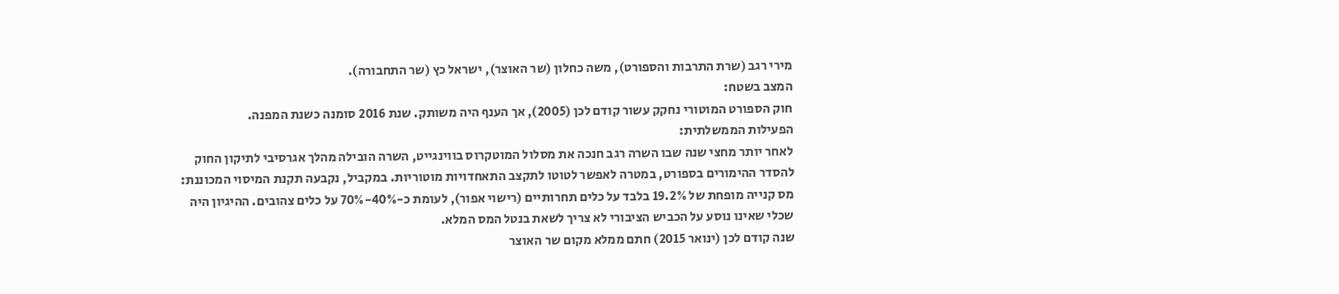מירי רגב (שרת התרבות והספורט), משה כחלון (שר האוצר), ישראל כץ (שר התחבורה).
המצב בשטח:
חוק הספורט המוטורי נחקק עשור קודם לכן (2005), אך הענף היה משותק. שנת 2016 סומנה כשנת המפנה.
הפעילות הממשלתית:
לאחר יותר מחצי שנה שבו השרה רגב חנכה את מסלול המוטקרוס בווינגייט, השרה הובילה מהלך אגרסיבי לתיקון החוק להסדר ההימורים בספורט, במטרה לאפשר לטוטו לתקצב התאחדויות מוטוריות. במקביל, נקבעה תקנת המיסוי המכוננת: מס קנייה מופחת של 19.2% בלבד על כלים תחרותיים (רישוי אפור), לעומת כ-40%-70% על כלים צהובים. ההיגיון היה שכלי שאינו נוסע על הכביש הציבורי לא צריך לשאת בנטל המס המלא.
שנה קודם לכן (ינואר 2015) חתם ממלא מקום שר האוצר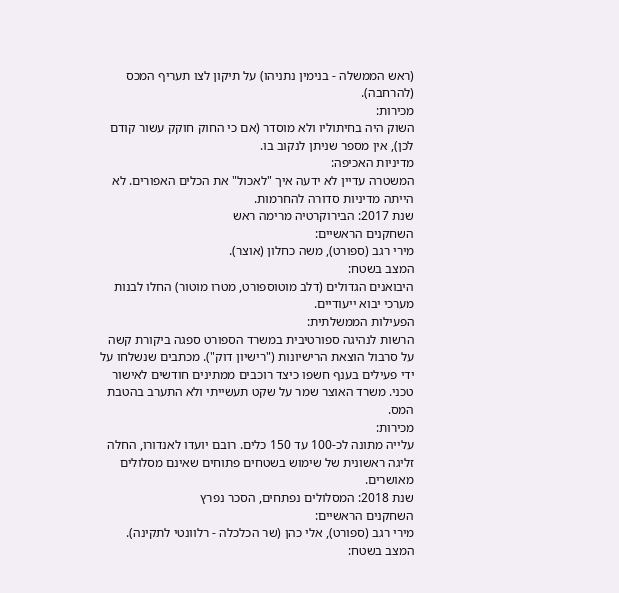(ראש הממשלה - בנימין נתניהו) על תיקון לצו תעריף המכס (להרחבה).
מכירות:
השוק היה בחיתוליו ולא מוסדר (אם כי החוק חוקק עשור קודם לכן), אין מספר שניתן לנקוב בו.
מדיניות האכיפה:
המשטרה עדיין לא ידעה איך "לאכול" את הכלים האפורים. לא הייתה מדיניות סדורה להחרמות.
שנת 2017: הבירוקרטיה מרימה ראש
השחקנים הראשיים:
מירי רגב (ספורט), משה כחלון (אוצר).
המצב בשטח:
היבואנים הגדולים (דלב מוטוספורט, מטרו מוטור) החלו לבנות מערכי יבוא ייעודיים.
הפעילות הממשלתית:
הרשות לנהיגה ספורטיבית במשרד הספורט ספגה ביקורת קשה על סרבול הוצאת הרישיונות ("רישיון דוק"). מכתבים שנשלחו על ידי פעילים בענף חשפו כיצד רוכבים ממתינים חודשים לאישור טכני. משרד האוצר שמר על שקט תעשייתי ולא התערב בהטבת המס.
מכירות:
עלייה מתונה לכ-100 עד 150 כלים. רובם יועדו לאנדורו, החלה זליגה ראשונית של שימוש בשטחים פתוחים שאינם מסלולים מאושרים.
שנת 2018: המסלולים נפתחים, הסכר נפרץ
השחקנים הראשיים:
מירי רגב (ספורט), אלי כהן (שר הכלכלה - רלוונטי לתקינה).
המצב בשטח: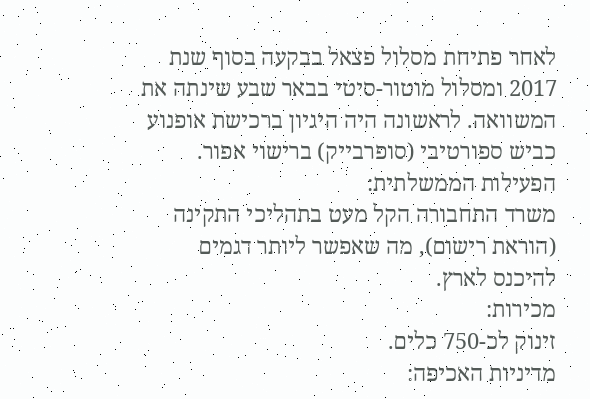לאחר פתיחת מסלול פצאל בבקעה בסוף שנת 2017 ומסלול מוטור-סיטי בבאר שבע שינתה את המשוואה. לראשונה היה היגיון ברכישת אופנוע כביש ספורטיבי (סופרבייק) ברישוי אפור.
הפעילות הממשלתית:
משרד התחבורה הקל מעט בתהליכי התקינה (הוראת רישום), מה שאפשר ליותר דגמים להיכנס לארץ.
מכירות:
זינוק לכ-750 כלים.
מדיניות האכיפה: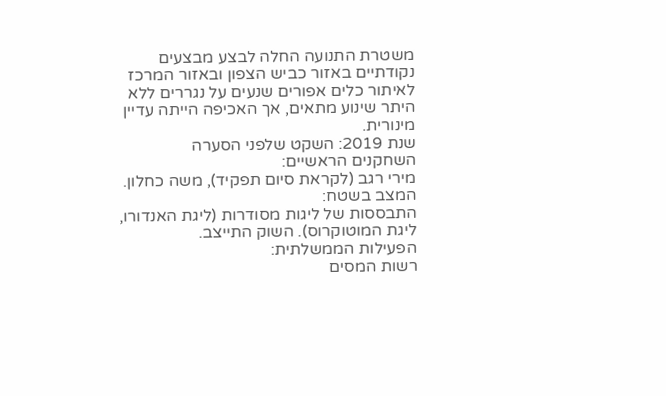משטרת התנועה החלה לבצע מבצעים נקודתיים באזור כביש הצפון ובאזור המרכז לאיתור כלים אפורים שנעים על נגררים ללא היתר שינוע מתאים, אך האכיפה הייתה עדיין מינורית.
שנת 2019: השקט שלפני הסערה
השחקנים הראשיים:
מירי רגב (לקראת סיום תפקיד), משה כחלון.
המצב בשטח:
התבססות של ליגות מסודרות (ליגת האנדורו, ליגת המוטוקרוס). השוק התייצב.
הפעילות הממשלתית:
רשות המסים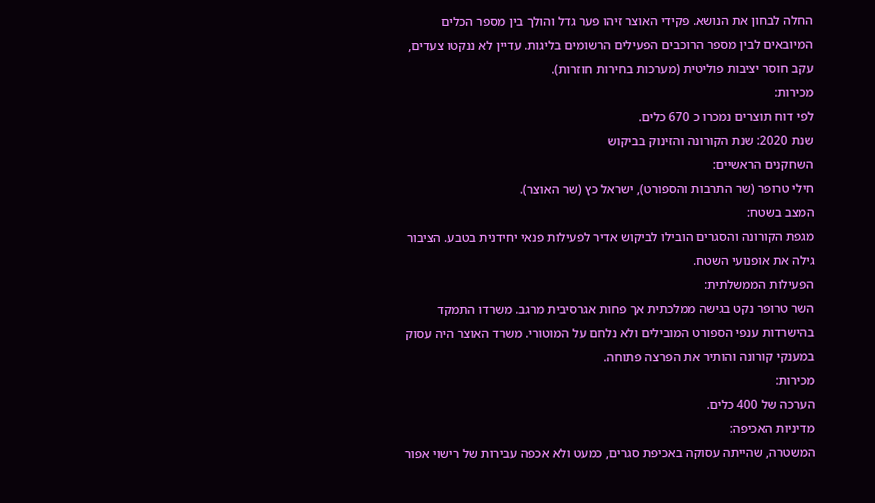החלה לבחון את הנושא. פקידי האוצר זיהו פער גדל והולך בין מספר הכלים המיובאים לבין מספר הרוכבים הפעילים הרשומים בליגות. עדיין לא ננקטו צעדים, עקב חוסר יציבות פוליטית (מערכות בחירות חוזרות).
מכירות:
לפי דוח תוצרים נמכרו כ 670 כלים.
שנת 2020: שנת הקורונה והזינוק בביקוש
השחקנים הראשיים:
חילי טרופר (שר התרבות והספורט), ישראל כץ (שר האוצר).
המצב בשטח:
מגפת הקורונה והסגרים הובילו לביקוש אדיר לפעילות פנאי יחידנית בטבע. הציבור גילה את אופנועי השטח.
הפעילות הממשלתית:
השר טרופר נקט בגישה ממלכתית אך פחות אגרסיבית מרגב. משרדו התמקד בהישרדות ענפי הספורט המובילים ולא נלחם על המוטורי. משרד האוצר היה עסוק במענקי קורונה והותיר את הפרצה פתוחה.
מכירות:
הערכה של 400 כלים.
מדיניות האכיפה:
המשטרה, שהייתה עסוקה באכיפת סגרים, כמעט ולא אכפה עבירות של רישוי אפור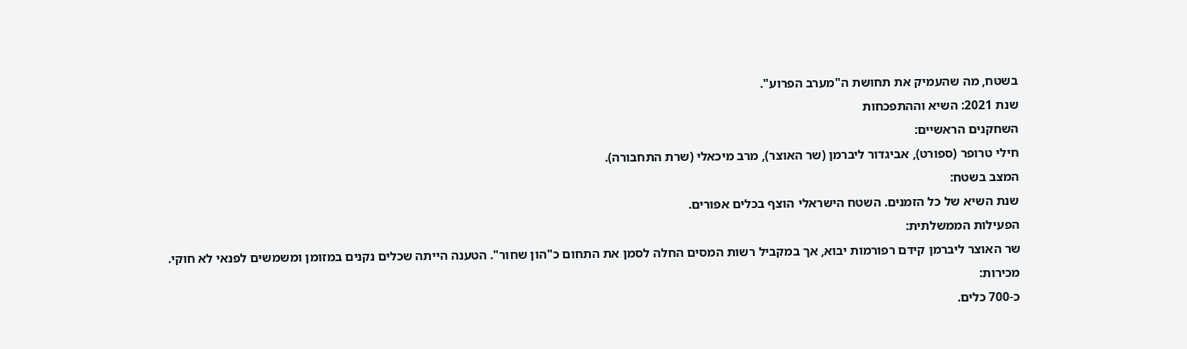בשטח, מה שהעמיק את תחושת ה"מערב הפרוע".
שנת 2021: השיא וההתפכחות
השחקנים הראשיים:
חילי טרופר (ספורט), אביגדור ליברמן (שר האוצר), מרב מיכאלי (שרת התחבורה).
המצב בשטח:
שנת השיא של כל הזמנים. השטח הישראלי הוצף בכלים אפורים.
הפעילות הממשלתית:
שר האוצר ליברמן קידם רפורמות יבוא, אך במקביל רשות המסים החלה לסמן את התחום כ"הון שחור". הטענה הייתה שכלים נקנים במזומן ומשמשים לפנאי לא חוקי.
מכירות:
כ-700 כלים.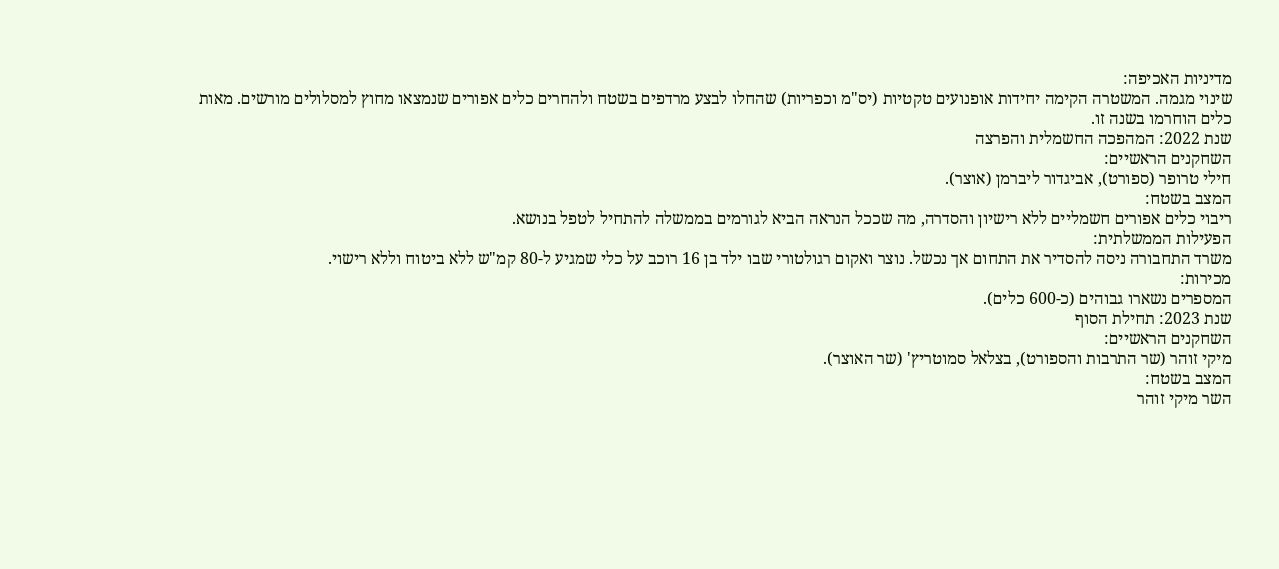מדיניות האכיפה:
שינוי מגמה. המשטרה הקימה יחידות אופנועים טקטיות (יס"מ וכפריות) שהחלו לבצע מרדפים בשטח ולהחרים כלים אפורים שנמצאו מחוץ למסלולים מורשים. מאות כלים הוחרמו בשנה זו.
שנת 2022: המהפכה החשמלית והפרצה
השחקנים הראשיים:
חילי טרופר (ספורט), אביגדור ליברמן (אוצר).
המצב בשטח:
ריבוי כלים אפורים חשמליים ללא רישיון והסדרה, מה שככל הנראה הביא לגורמים בממשלה להתחיל לטפל בנושא.
הפעילות הממשלתית:
משרד התחבורה ניסה להסדיר את התחום אך נכשל. נוצר ואקום רגולטורי שבו ילד בן 16 רוכב על כלי שמגיע ל-80 קמ"ש ללא ביטוח וללא רישוי.
מכירות:
המספרים נשארו גבוהים (כ-600 כלים).
שנת 2023: תחילת הסוף
השחקנים הראשיים:
מיקי זוהר (שר התרבות והספורט), בצלאל סמוטריץ' (שר האוצר).
המצב בשטח:
השר מיקי זוהר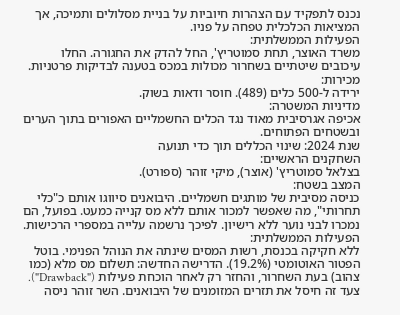נכנס לתפקיד עם הצהרות חיוביות על בניית מסלולים ותמיכה, אך המציאות הכלכלית טפחה על פניו.
הפעילות הממשלתית:
משרד האוצר, תחת סמוטריץ', החל להדק את החגורה. החלו עיכובים שיטתיים בשחרור מכולות במכס בטענה לבדיקות פרטניות.
מכירות:
ירידה ל-500 כלים (489). חוסר ודאות בשוק.
מדיניות המשטרה:
אכיפה אגרסיבית מאוד נגד הכלים החשמליים האפורים בתוך הערים ובשטחים הפתוחים.
שנת 2024: שינוי הכללים תוך כדי תנועה
השחקנים הראשיים:
בצלאל סמוטריץ' (אוצר), מיקי זוהר (ספורט).
המצב בשטח:
כניסה מסיבית של מותגים חשמליים. היבואנים סיווגו אותם כ"כלי תחרותי", מה שאפשר למכור אותם ללא מס קנייה כמעט. בפועל, הם נמכרו לבני נוער ללא רישיון. לפיכך נרשמה עלייה במספרי הרכישות.
הפעילות הממשלתית:
ללא חקיקה בכנסת, רשות המסים שינתה את הנוהל הפנימי. בוטל הפטור האוטומטי (19.2%). הדרישה החדשה: תשלום מס מלא (כמו צהוב) בעת השחרור, והחזר רק לאחר הוכחת פעילות ("Drawback"). צעד זה חיסל את תזרים המזומנים של היבואנים. השר זוהר ניסה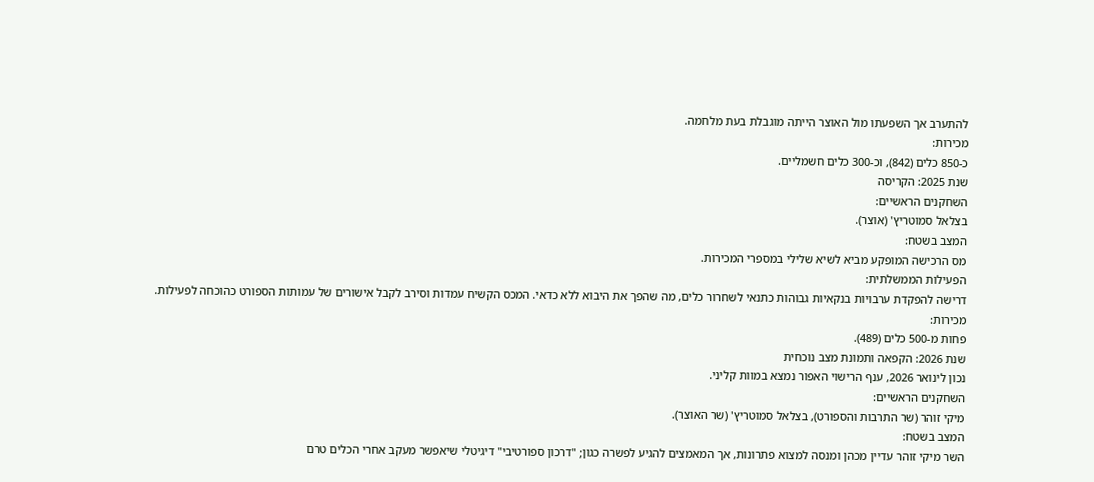להתערב אך השפעתו מול האוצר הייתה מוגבלת בעת מלחמה.
מכירות:
כ-850 כלים (842), וכ-300 כלים חשמליים.
שנת 2025: הקריסה
השחקנים הראשיים:
בצלאל סמוטריץ' (אוצר).
המצב בשטח:
מס הרכישה המופקע מביא לשיא שלילי במספרי המכירות.
הפעילות הממשלתית:
דרישה להפקדת ערבויות בנקאיות גבוהות כתנאי לשחרור כלים, מה שהפך את היבוא ללא כדאי. המכס הקשיח עמדות וסירב לקבל אישורים של עמותות הספורט כהוכחה לפעילות.
מכירות:
פחות מ-500 כלים (489).
שנת 2026: הקפאה ותמונת מצב נוכחית
נכון לינואר 2026, ענף הרישוי האפור נמצא במוות קליני.
השחקנים הראשיים:
מיקי זוהר (שר התרבות והספורט), בצלאל סמוטריץ' (שר האוצר).
המצב בשטח:
השר מיקי זוהר עדיין מכהן ומנסה למצוא פתרונות, אך המאמצים להגיע לפשרה כגון; "דרכון ספורטיבי" דיגיטלי שיאפשר מעקב אחרי הכלים טרם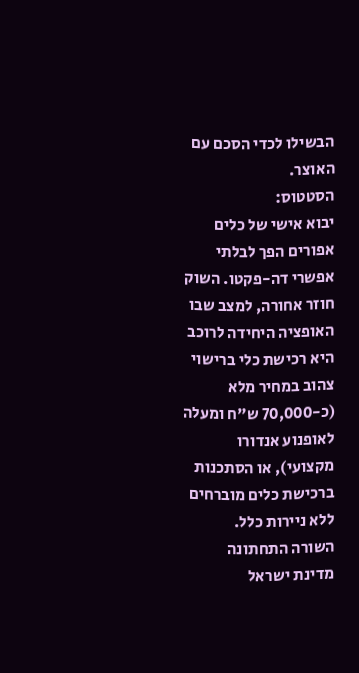הבשילו לכדי הסכם עם האוצר.
הסטטוס:
יבוא אישי של כלים אפורים הפך לבלתי אפשרי דה-פקטו. השוק חוזר אחורה, למצב שבו האופציה היחידה לרוכב היא רכישת כלי ברישוי צהוב במחיר מלא (כ-70,000 ש"ח ומעלה לאופנוע אנדורו מקצועי), או הסתכנות ברכישת כלים מוברחים ללא ניירות כלל.
השורה התחתונה
מדינת ישראל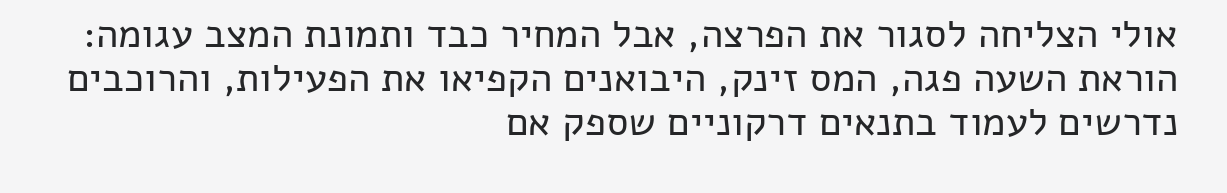אולי הצליחה לסגור את הפרצה, אבל המחיר כבד ותמונת המצב עגומה: הוראת השעה פגה, המס זינק, היבואנים הקפיאו את הפעילות, והרוכבים נדרשים לעמוד בתנאים דרקוניים שספק אם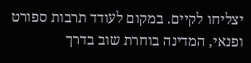יצליחו לקיים. במקום לעודד תרבות ספורט ופנאי, המדינה בוחרת שוב בדרך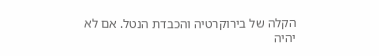הקלה של בירוקרטיה והכבדת הנטל. אם לא יהיה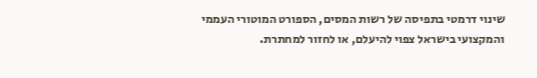שינוי דרמטי בתפיסה של רשות המסים, הספורט המוטורי העממי והמקצועי בישראל צפוי להיעלם, או לחזור למחתרת.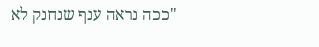"ככה נראה ענף שנחנק לא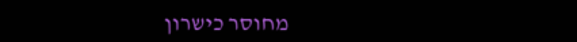מחוסר כישרון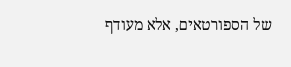של הספורטאים, אלא מעודף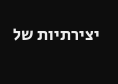יצירתיות של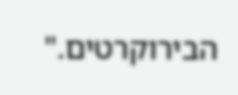הבירוקרטים."